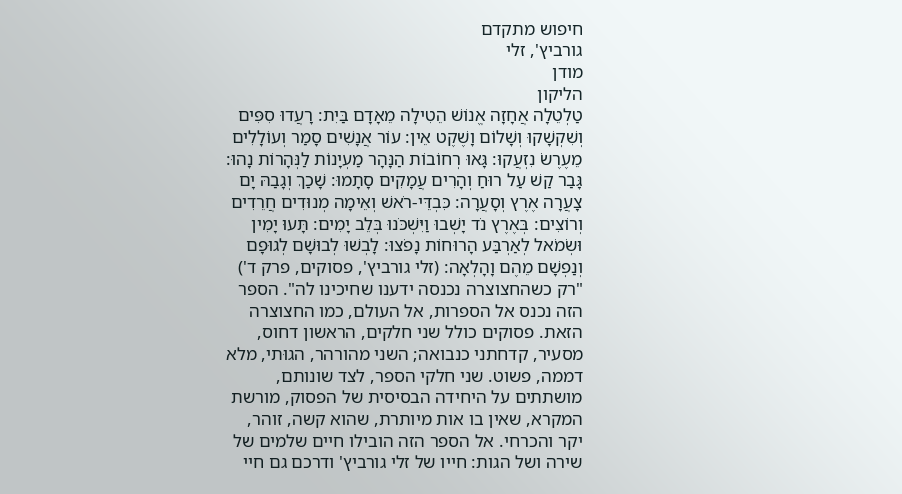חיפוש מתקדם
גורביץ', זלי
מודן
הליקון
טַלְטֵלָה אֲחָזָה אֱנוֹשׁ הֵטִילָה מֵאָדָם בַּיִת: רָעֲדוּ סִפִּים וְשִׁקְשָׁקוּ וְשָׁלוֹם וָשֶׁקֶט אֵין: עוֹר אֲנָשִׁים סָמַר וְעוֹלָלִים מֵעֶרֶשׂ נִזְעֲקוּ: גָּאוּ רְחוֹבוֹת הַנָּהָר מַעְיָנוֹת לַנְּהָרוֹת נָהוּ: גָּבַר קַשׁ עַל רוּחַ וְהָרִים עֲמָקִים סָתָמוּ: שָׁכַךְ וְגָבַהּ יָם צָעֲרָה אֶרֶץ וְסָעֲרָה: כִּבְדֵּי-רֹאשׁ וְאֵימָה מְנוּדִים חֲרֵדִים וְרוֹצִים: בְּאֶרֶץ נֹד יָשְׁבוּ וַיִּשְׁכֹּנוּ בְּלֵב יָמִים: תָּעוּ יָמִין וּשְׂמֹאל לְאַרְבַּע הָרוּחוֹת נָפֹצוּ: לָבְשׁוּ לְבוּשָׁם לְגוּפָם וְנַפְשָׁם מֵהֶם וָהָלְאָה: (זלי גורביץ', פסוקים, פרק ד') "רק כשהחצוצרה נכנסה ידענו שחיכינו לה". הספר הזה נכנס אל הספרות, אל העולם, כמו החצוצרה הזאת. פסוקים כולל שני חלקים, הראשון דחוס, מסעיר, קדחתני כנבואה; השני מהורהר, הגוּתי, מלא דממה, פשוט. שני חלקי הספר, לצד שונותם, מושתתים על היחידה הבסיסית של הפסוק, מורשת המקרא, שאין בו אות מיותרת, שהוא קשה, זוהר, יקר והכרחי. אל הספר הזה הובילו חיים שלמים של שירה ושל הגות: חייו של זלי גורביץ' ודרכם גם חיי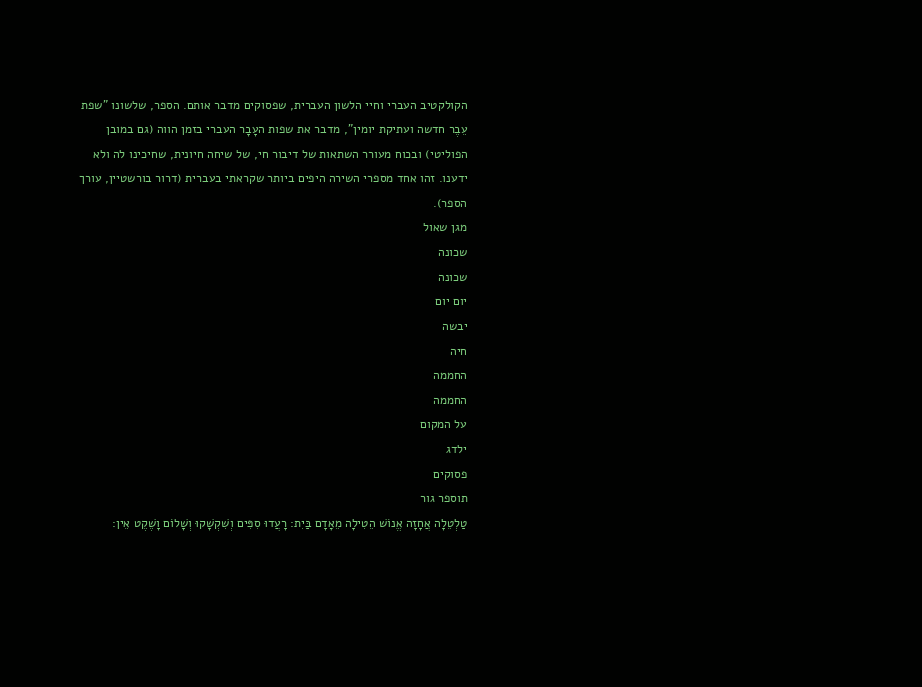הקולקטיב העברי וחיי הלשון העברית, שפסוקים מדבר אותם. הספר, שלשונו "שפת עֵבֶר חדשה ועתיקת יומין", מדבר את שפות העָבָר העברי בזמן הווה (גם במובן הפוליטי) ובכוח מעורר השתאות של דיבור חי, של שיחה חיונית, שחיכינו לה ולא ידענו. זהו אחד מספרי השירה היפים ביותר שקראתי בעברית (דרור בורשטיין, עורך הספר).
מגן שאול
שכונה
שכונה
יום יום
יבשה
חיה
החממה
החממה
על המקום
ילדג
פסוקים
תוספר גור
טַלְטֵלָה אֲחָזָה אֱנוֹשׁ הֵטִילָה מֵאָדָם בַּיִת: רָעֲדוּ סִפִּים וְשִׁקְשָׁקוּ וְשָׁלוֹם וָשֶׁקֶט אֵין: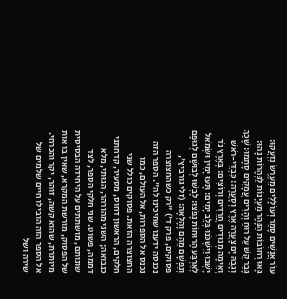עוֹר אֲנָשִׁים סָמַר וְעוֹלָלִים מֵעֶרֶשׂ נִזְעֲקוּ: גָּאוּ רְחוֹבוֹת הַנָּהָר מַעְיָנוֹת לַנְּהָרוֹת נָהוּ: גָּבַר קַשׁ עַל רוּחַ וְהָרִים עֲמָקִים סָתָמוּ: שָׁכַךְ וְגָבַהּ יָם צָעֲרָה אֶרֶץ וְסָעֲרָה: כִּבְדֵּי-רֹאשׁ וְאֵימָה מְנוּדִים חֲרֵדִים וְרוֹצִים: בְּאֶרֶץ נֹד יָשְׁבוּ וַיִּשְׁכֹּנוּ בְּלֵב יָמִים: תָּעוּ יָמִין וּשְׂמֹאל לְאַרְבַּע הָרוּחוֹת נָפֹצוּ: לָבְשׁוּ לְבוּשָׁם לְגוּפָם וְנַפְשָׁם מֵהֶם וָהָלְאָה: (זלי גורביץ', פסוקים, פרק ד') "רק כשהחצוצרה נכנסה ידענו שחיכינו לה". הספר הזה נכנס אל הספרות, אל העולם, כמו החצוצרה הזאת. פסוקים כולל שני חלקים, הראשון דחוס, מסעיר, קדחתני כנבואה; השני מהורהר, הגוּתי, מלא דממה, פשוט. שני חלקי הספר, לצד שונותם, מושתתים על היחידה הבסיסית של הפסוק, מורשת המקרא, שאין בו אות מיותרת, שהוא קשה, זוהר, יקר והכרחי. אל הספר הזה הובילו חיים שלמים של שירה ושל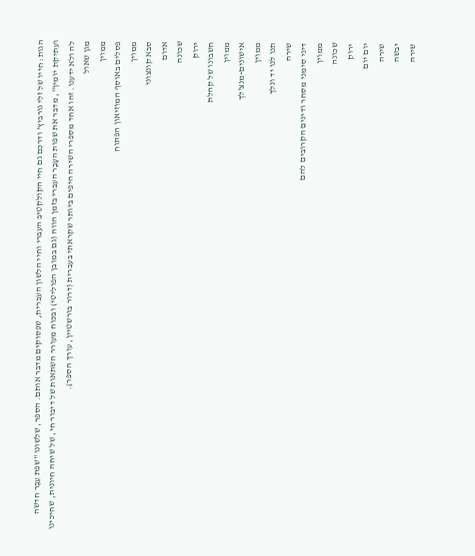הגות: חייו של זלי גורביץ' ודרכם גם חיי הקולקטיב העברי וחיי הלשון העברית, שפסוקים מדבר אותם. הספר, שלשונו "שפת עֵבֶר חדשה ועתיקת יומין", מדבר את שפות העָבָר העברי בזמן הווה (גם במובן הפוליטי) ובכוח מעורר השתאות של דיבור חי, של שיחה חיונית, שחיכינו לה ולא ידענו. זהו אחד מספרי השירה היפים ביותר שקראתי בעברית (דרור בורשטיין, עורך הספר).
מגן שאול
ממוין
פסלים באוסף המוזיאון הפתוח
ממוין
סבא קונצוני
אדום
שכונה
ירוק
חשבונו של קהלת
ממוין
אישונים-מנצ'לך
ממוין
תנו לנו יד ונלך
שירה
דיני סימני מסחר ודינים הקרובים להם
ממוין
שכונה
ירוק
יום יום
שירה
יבשה
שירה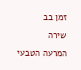זמן בב
שירה
המרעה הטבעי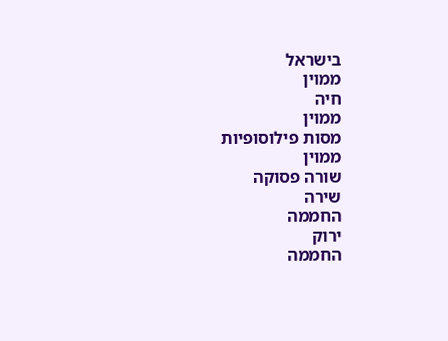בישראל
ממוין
חיה
ממוין
מסות פילוסופיות
ממוין
שורה פסוקה
שירה
החממה
ירוק
החממה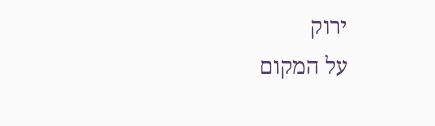ירוק
על המקום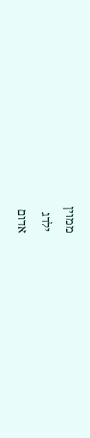ממוין
ילדג
אדום